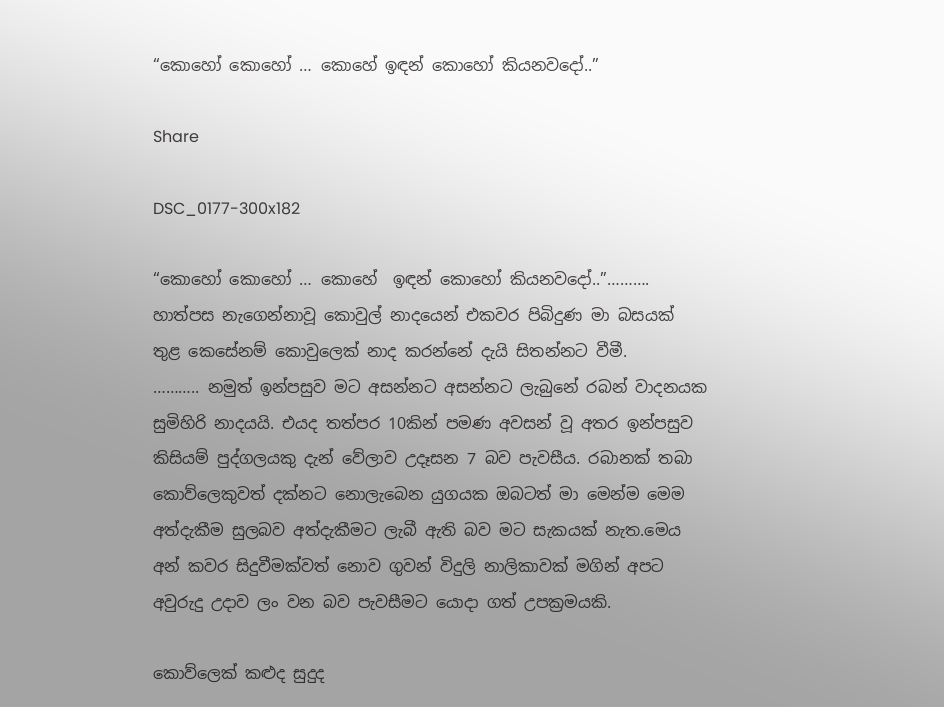“කොහෝ කොහෝ … කොහේ ඉඳන් කොහෝ කියනවදෝ..”

Share

DSC_0177-300x182

“කොහෝ කොහෝ … කොහේ  ඉඳන් කොහෝ කියනවදෝ..”………. හාත්පස නැගෙන්නාවූ කොවුල් නාදයෙන් එකවර පිබිදුණ මා බසයක් තුළ කෙසේනම් කොවුලෙක් නාද කරන්නේ දැයි සිතන්නට වීමී.
……….. නමුත් ඉන්පසුව මට අසන්නට අසන්නට ලැබුනේ රබන් වාදනයක සුමිහිරි නාදයයි. එයද තත්පර 10කින් පමණ අවසන් වූ අතර ඉන්පසුව කිසියම් පුද්ගලයකු දැන් වේලාව උදෑසන 7 බව පැවසීය. රබානක් තබා කොව්ලෙකුවත් දක්නට නොලැබෙන යුගයක ඔබටත් මා මෙන්ම මෙම අත්දැකීම සුලබව අත්දැකීමට ලැබී ඇති බව මට සැකයක් නැත.මෙය අන් කවර සිදුවීමක්වත් නොව ගුවන් විදුලි නාලිකාවක් මගින් අපට අවුරුදු උදාව ලං වන බව පැවසීමට යොදා ගත් උපක්‍රමයකි.

කොව්ලෙක් කළුද සුදුද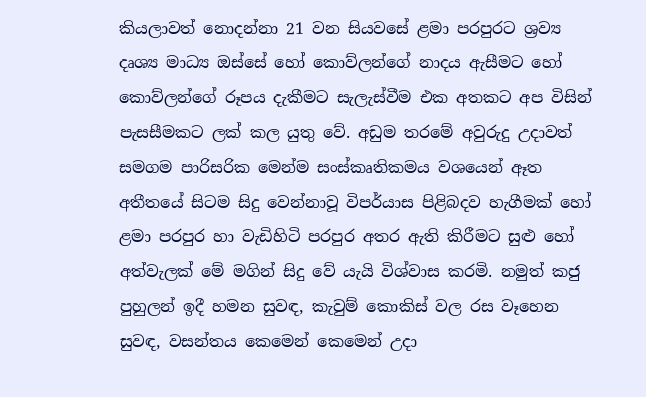කියලාවත් නොදන්නා 21 වන සියවසේ ළමා පරපුරට ශ්‍රව්‍ය දෘශ්‍ය මාධ්‍ය ඔස්සේ හෝ කොව්ලන්ගේ නාදය ඇසීමට හෝ කොව්ලන්ගේ රූපය දැකීමට සැලැස්වීම එක අතකට අප විසින් පැසසීමකට ලක් කල යුතු වේ. අඩුම තරමේ අවුරුදු උදාවත් සමගම පාරිසරික මෙන්ම සංස්කෘතිකමය වශයෙන් ඈත අතීතයේ සිටම සිදු වෙන්නාවූ විපර්යාස පිළිබදව හැගීමක් හෝ ළමා පරපුර හා වැඩිහිටි පරපුර අතර ඇති කිරීමට සුළු හෝ අත්වැලක් මේ මගින් සිදු වේ යැයි විශ්වාස කරමි. නමුත් කජු පුහුලන් ඉදී හමන සුවඳ, කැවුම් කොකිස් වල රස වෑහෙන සුවඳ, වසන්තය කෙමෙන් කෙමෙන් උදා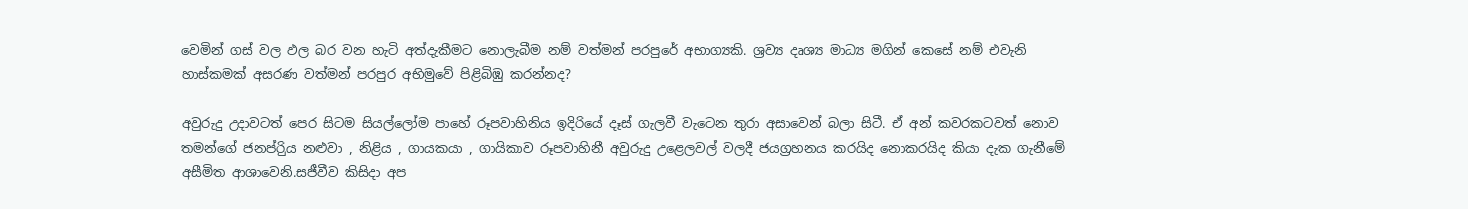වෙමින් ගස් වල ඵල බර වන හැටි අත්දැකීමට නොලැබීම නම් වත්මන් පරපුරේ අභාග්‍යකි. ශ්‍රව්‍ය දෘශ්‍ය මාධ්‍ය මගින් කෙසේ නම් එවැනි හාස්කමක් අසරණ වත්මන් පරපුර අභිමුවේ පිළිබිඹු කරන්නද?

අවුරුදු උදාවටත් පෙර සිටම සියල්ලෝම පාහේ රූපවාහිනිය ඉදිරියේ දෑස් ගැලවී වැටෙන තුරා අසාවෙන් බලා සිටී. ඒ අන් කවරකටවත් නොව තමන්ගේ ජනප්රිුය නළුවා , නිළිය , ගායකයා , ගායිකාව රූපවාහිනී අවුරුදු උළෙලවල් වලදී ජයග්‍රහනය කරයිද නොකරයිද කියා දැක ගැනීමේ අසීමිත ආශාවෙනි.සජීවීව කිසිදා අප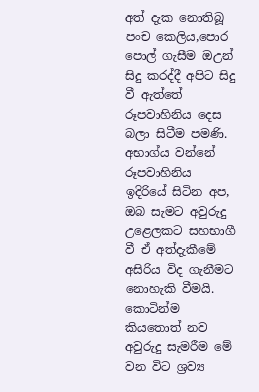අත් දැක නොතිබූ පංච කෙලිය,පොර පොල් ගැසීම ඔඋන් සිදු කරද්දී අපිට සිදු වී ඇත්තේ රූපවාහිනිය දෙස බලා සිටීම පමණි. අභාග්ය වන්නේ රූපවාහිනිය ඉදිරියේ සිටින අප, ඔබ සැමට අවුරුදු උළෙලකට සහභාගී වී ඒ අත්දැකීමේ අසිරිය විද ගැනීමට නොහැකි වීමයි. කොටින්ම කියතොත් නව අවුරුදු සැමරීම මේ වන විට ශ්‍රව්‍ය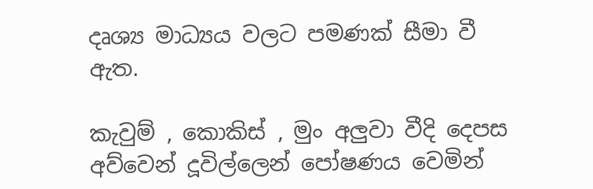දෘශ්‍ය මාධ්‍යය වලට පමණක් සීමා වී ඇත.

කැවුම් , කොකිස් , මුං අලුවා වීදි දෙපස අව්වෙන් දූවිල්ලෙන් පෝෂණය වෙමින්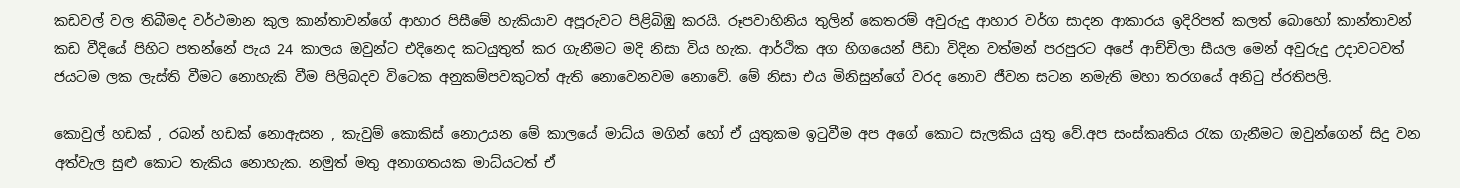කඩවල් වල තිබීමද වර්ථමාන කුල කාන්තාවන්ගේ ආහාර පිසීමේ හැකියාව අපූරුවට පිළිබිඹු කරයි. රූපවාහිනිය තුලින් කෙතරම් අවුරුදු ආහාර වර්ග සාදන ආකාරය ඉදිරිපත් කලත් බොහෝ කාන්තාවන් කඩ වීදියේ පිහිට පතන්නේ පැය 24 කාලය ඔවුන්ට එදිනෙද කටයුතුත් කර ගැනීමට මදි නිසා විය හැක. ආර්ථික අග හිගයෙන් පීඩා විදින වත්මන් පරපුරට අපේ ආච්චිලා සීයල මෙන් අවුරුදු උදාවටවත් ජයටම ලක ලැස්ති වීමට නොහැකි වීම පිලිබදව විටෙක අනුකම්පවකුටත් ඇති නොවෙනවම නොවේ. මේ නිසා එය මිනිසුන්ගේ වරද නොව ජීවන සටන නමැති මහා තරගයේ අනිටු ප්රතිපලි.

කොවුල් හඩක් , රබන් හඩක් නොඇසන , කැවුම් කොකිස් නොඋයන මේ කාලයේ මාධ්ය මගින් හෝ ඒ යුතුකම ඉටුවීම අප අගේ කොට සැලකිය යුතු වේ.අප සංස්කෘතිය රැක ගැනීමට ඔවුන්ගෙන් සිදු වන අත්වැල සුළු කොට තැකිය නොහැක. නමුත් මතු අනාගතයක මාධ්යටත් ඒ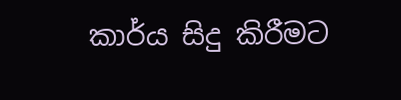කාර්ය සිදු කිරීමට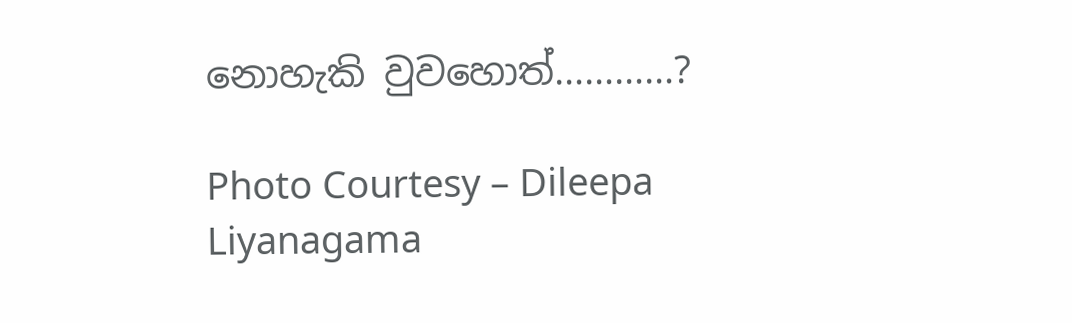නොහැකි වුවහොත්…………?

Photo Courtesy – Dileepa Liyanagama